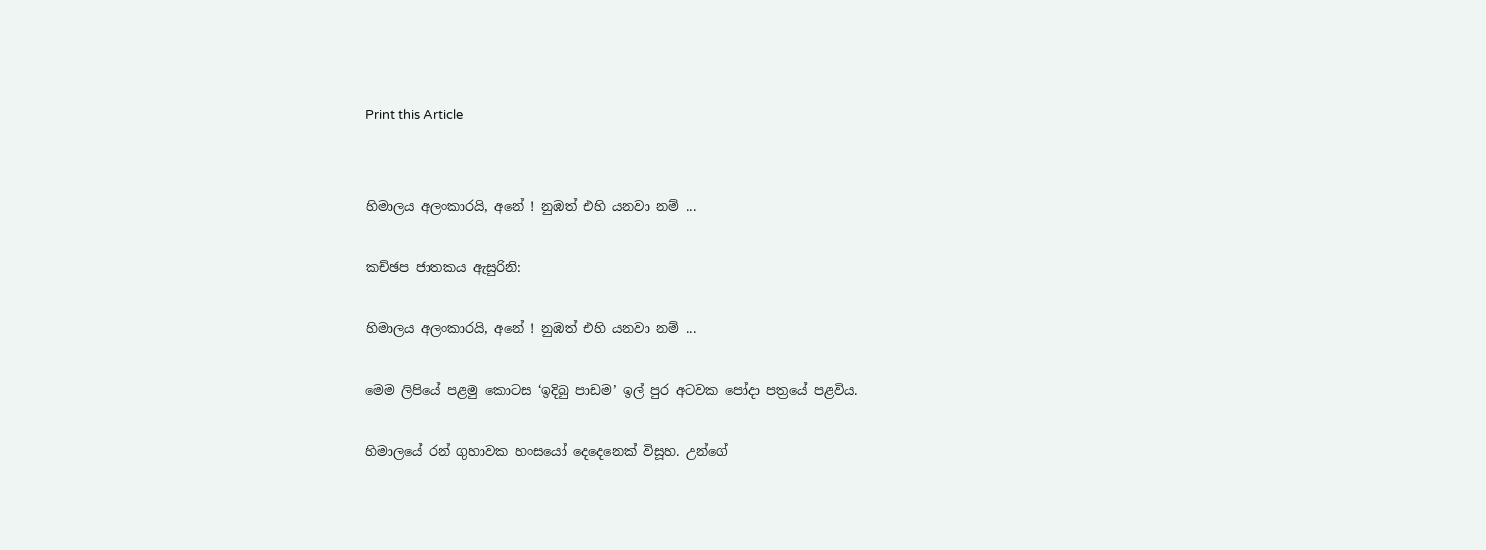Print this Article


හිමාලය අලංකාරයි, අනේ ! නුඹත් එහි යනවා නම් ...

කච්ඡප ජාතකය ඇසුරිනි:

හිමාලය අලංකාරයි, අනේ ! නුඹත් එහි යනවා නම් ...

මෙම ලිපියේ පළමු කොටස ‘ඉදිබු පාඩම’ ඉල් පුර අටවක පෝදා පත්‍රයේ පළවිය.

හිමාලයේ රන් ගුහාවක හංසයෝ දෙදෙනෙක් විසූහ. උන්ගේ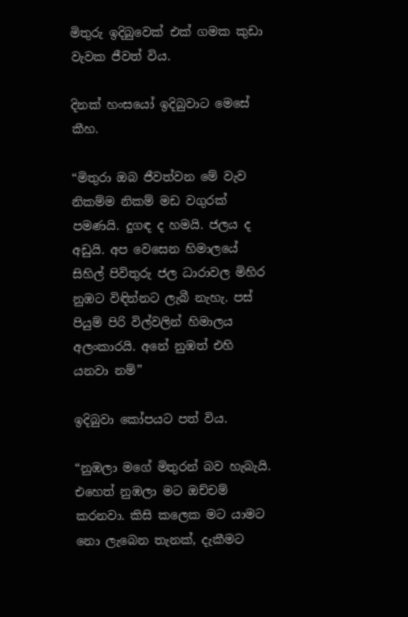මිතුරු ඉදිබුවෙක් එක් ගමක කුඩා වැවක ජීවත් විය.

දිනක් හංසයෝ ඉදිබුවාට මෙසේ කීහ.

“මිතුරා ඔබ ජීවත්වන මේ වැව නිකම්ම නිකම් මඩ වගුරක් පමණයි. දුගඳ ද හමයි. ජලය ද අඩුයි. අප වෙසෙන හිමාලයේ සිහිල් පිවිතුරු ජල ධාරාවල මිහිර නුඹට විඳින්නට ලැබී නැහැ. පස් පියුම් පිරි විල්වලින් හිමාලය අලංකාරයි. අනේ නුඹත් එහි යනවා නම්”

ඉදිබුවා කෝපයට පත් විය.

“නුඹලා මගේ මිතුරන් බව හැබැයි. එහෙත් නුඹලා මට ඔච්චම් කරනවා. කිසි කලෙක මට යාමට නො ලැබෙන තැනක්, දැකීමට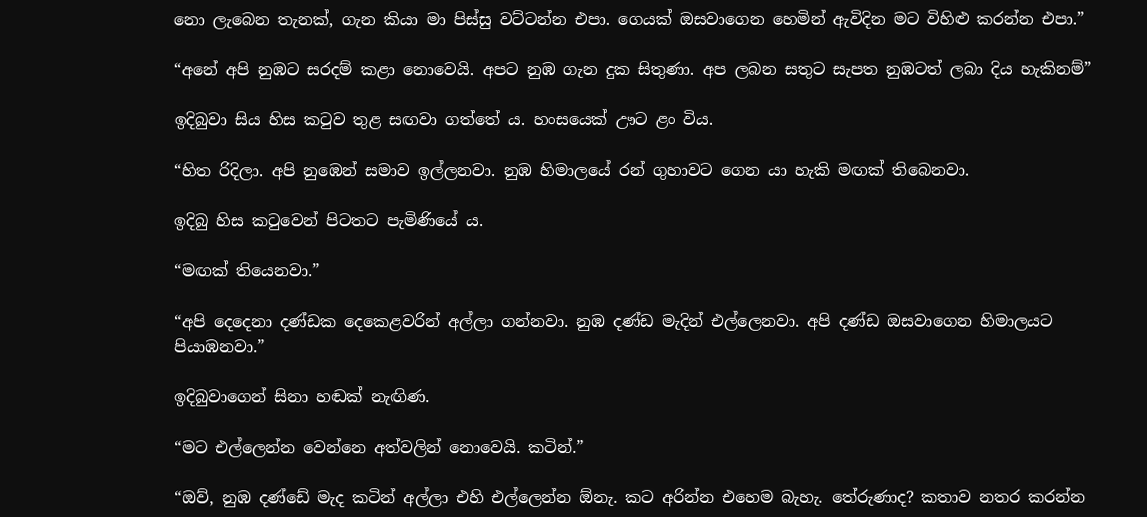නො ලැබෙන තැනක්, ගැන කියා මා පිස්සු වට්ටන්න එපා. ගෙයක් ඔසවාගෙන හෙමින් ඇවිදින මට විහිළු කරන්න එපා.”

“අනේ අපි නුඹට සරදම් කළා නොවෙයි. අපට නුඹ ගැන දුක සිතුණා. අප ලබන සතුට සැපත නුඹටත් ලබා දිය හැකිනම්”

ඉදිබුවා සිය හිස කටුව තුළ සඟවා ගත්තේ ය. හංසයෙක් ඌට ළං විය.

“හිත රිදිලා. අපි නුඹෙන් සමාව ඉල්ලනවා. නුඹ හිමාලයේ රන් ගුහාවට ගෙන යා හැකි මඟක් තිබෙනවා.

ඉදිබු හිස කටුවෙන් පිටතට පැමිණියේ ය.

“මඟක් තියෙනවා.”

“අපි දෙදෙනා දණ්ඩක දෙකෙළවරින් අල්ලා ගන්නවා. නුඹ දණ්ඩ මැදින් එල්ලෙනවා. අපි දණ්ඩ ඔසවාගෙන හිමාලයට පියාඹනවා.”

ඉදිබුවාගෙන් සිනා හඬක් නැඟිණ.

“මට එල්ලෙන්න වෙන්නෙ අත්වලින් නොවෙයි. කටින්.”

“ඔව්, නුඹ දණ්ඩේ මැද කටින් අල්ලා එහි එල්ලෙන්න ඕනැ. කට අරින්න එහෙම බැහැ. තේරුණාද? කතාව නතර කරන්න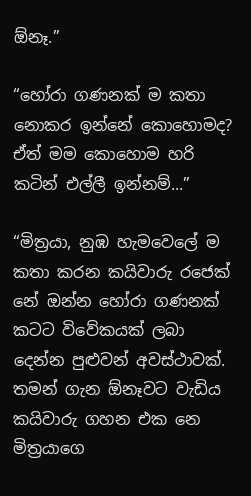ඕනෑ.”

“හෝරා ගණනක් ම කතා නොකර ඉන්නේ කොහොමද? ඒත් මම කොහොම හරි කටින් එල්ලී ඉන්නම්...”

“මිත්‍රයා, නුඹ හැමවෙලේ ම කතා කරන කයිවාරු රජෙක් නේ ඔන්න හෝරා ගණනක් කටට විවේකයක් ලබා දෙන්න පුළුවන් අවස්ථාවක්. තමන් ගැන ඕනෑවට වැඩිය කයිවාරු ගහන එක නෙ මිත්‍රයාගෙ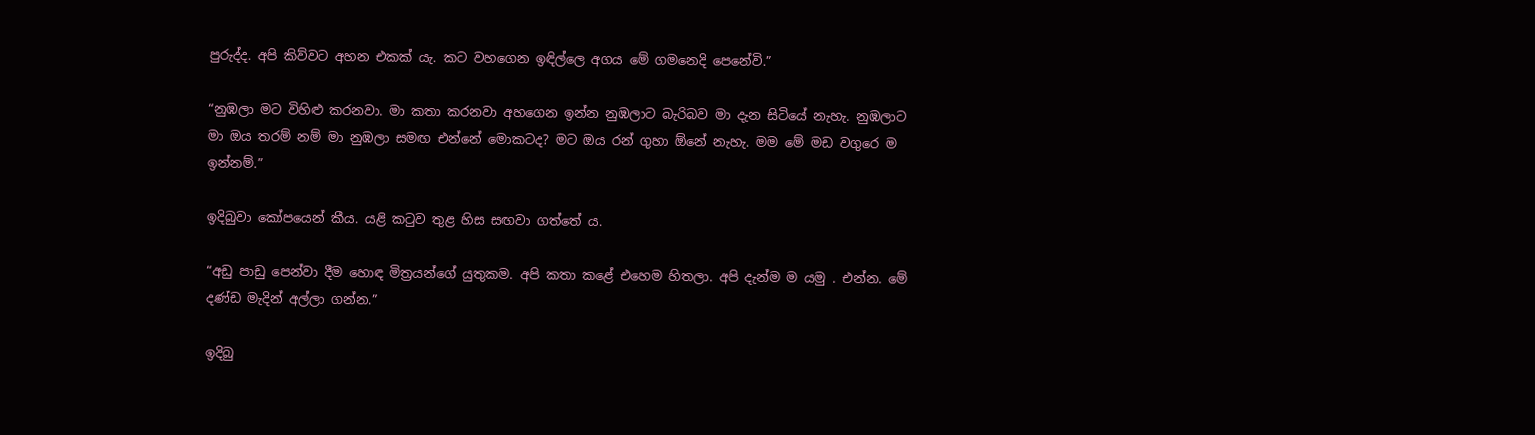පුරුද්ද. අපි කිව්වට අහන එකක් යැ. කට වහගෙන ඉඳිල්ලෙ අගය මේ ගමනෙදි පෙනේවි.”

“නුඹලා මට විහිළු කරනවා. මා කතා කරනවා අහගෙන ඉන්න නුඹලාට බැරිබව මා දැන සිටියේ නැහැ. නුඹලාට මා ඔය තරම් නම් මා නුඹලා සමඟ එන්නේ මොකටද? මට ඔය රන් ගුහා ඕනේ නැහැ. මම මේ මඩ වගුරෙ ම ඉන්නම්.”

ඉදිබුවා කෝපයෙන් කීය. යළි කටුව තුළ හිස සඟවා ගත්තේ ය.

“අඩු පාඩු පෙන්වා දීම හොඳ මිත්‍රයන්ගේ යුතුකම. අපි කතා කළේ එහෙම හිතලා. අපි දැන්ම ම යමු . එන්න. මේ දණ්ඩ මැදින් අල්ලා ගන්න.”

ඉදිබු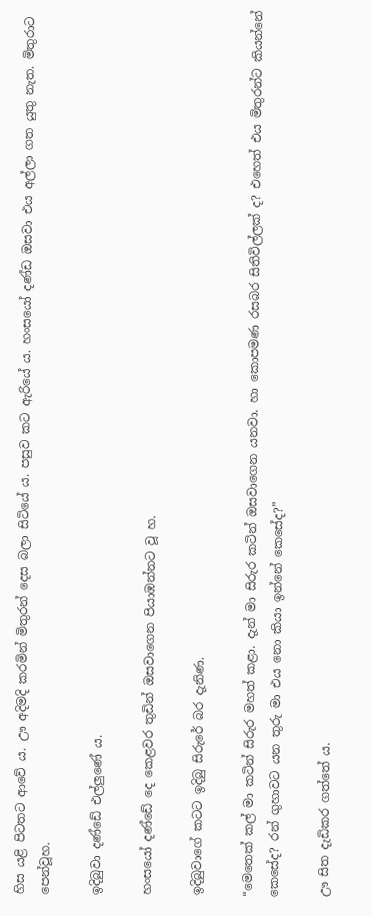හිස යළි පිටතට ආවේ ය. ඌ අදිමදි කරමින් මිතුරන් දෙස බලා සිටියේ ය. පසුව කට ඇරියේ ය. හංසයෝ දණ්ඩ ඔසවා එය අල්ලා ගත යුතු නැත. මිතුරාට පෙන්වූහ.

ඉදිබුවා දණ්ඩේ එල්ලුණේ ය.

හංසයෝ දණ්ඩේ දෙ කෙළවර තුඩින් ඔසවාගෙන පියාඹන්නට වූ හ.

ඉදිබුවාගේ කටට ඉදිබු සිරුරේ බර දැනිණ.

“මෙතෙක් කල් මා කටින් සිරුර මහත් කළා. දැන් මා සිරුර කටින් ඔසවාගෙන යනවා. හා කොපමණ රසබර සිතිවිල්ලක් ද? එහෙත් එය මිතුරන්ට කියන්නේ කෙසේද? රන් ගුහාවට යන තුරු මා එය නො කියා ඉන්නේ කෙසේද?”

ඌ සිත දැඩිකර ගත්තේ ය.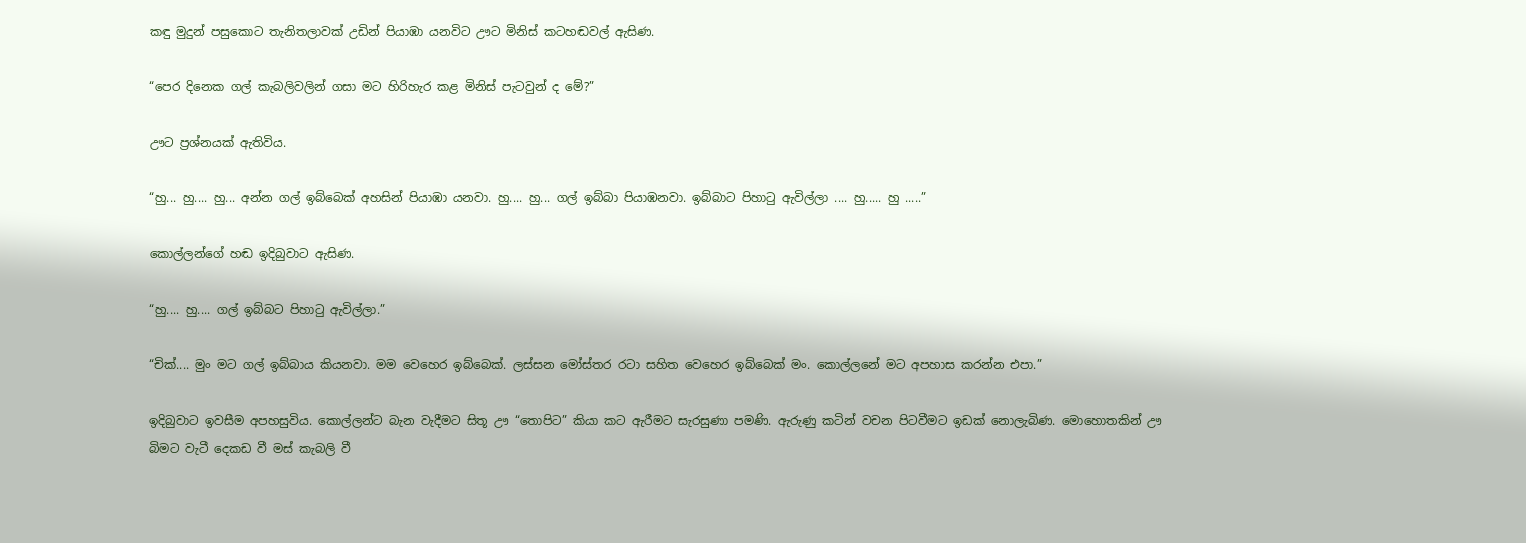කඳු මුදුන් පසුකොට තැනිතලාවක් උඩින් පියාඹා යනවිට ඌට මිනිස් කටහඬවල් ඇසිණ.

“පෙර දිනෙක ගල් කැබලිවලින් ගසා මට හිරිහැර කළ මිනිස් පැටවුන් ද මේ?”

ඌට ප්‍රශ්නයක් ඇතිවිය.

“හු... හු.... හු... අන්න ගල් ඉබ්බෙක් අහසින් පියාඹා යනවා. හු.... හු... ගල් ඉබ්බා පියාඹනවා. ඉබ්බාට පිහාටු ඇවිල්ලා .... හු..... හු .....”

කොල්ලන්ගේ හඬ ඉදිබුවාට ඇසිණ.

“හු.... හු.... ගල් ඉබ්බට පිහාටු ඇවිල්ලා.”

“චික්.... මුං මට ගල් ඉබ්බාය කියනවා. මම වෙහෙර ඉබ්බෙක්. ලස්සන මෝස්තර රටා සහිත වෙහෙර ඉබ්බෙක් මං. කොල්ලනේ මට අපහාස කරන්න එපා.”

ඉදිබුවාට ඉවසීම අපහසුවිය. කොල්ලන්ට බැන වැදීමට සිතූ ඌ “තොපිට” කියා කට ඇරීමට සැරසුණා පමණි. ඇරුණු කටින් වචන පිටවීමට ඉඩක් නොලැබිණ. මොහොතකින් ඌ බිමට වැටී දෙකඩ වී මස් කැබලි වී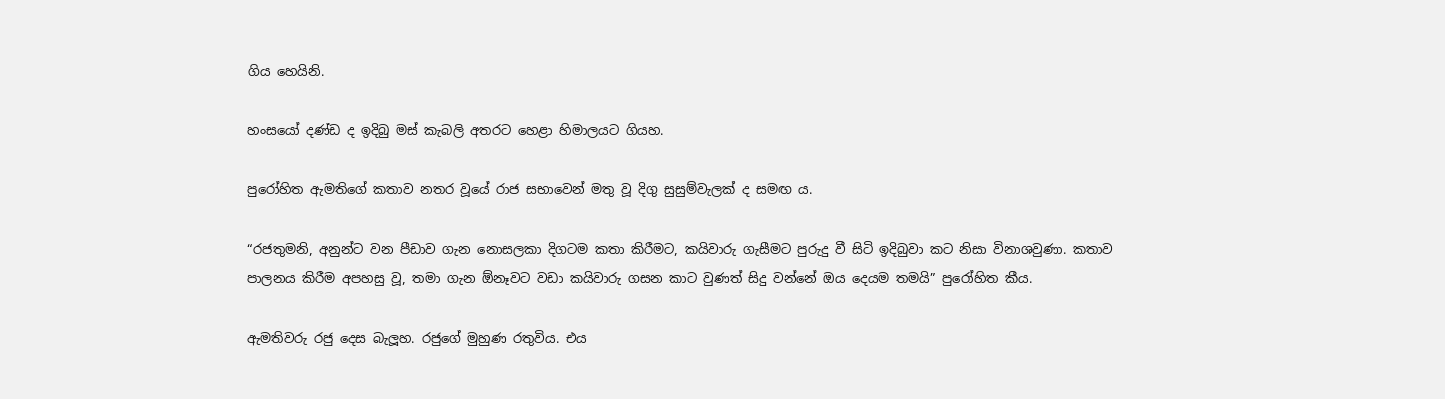ගිය හෙයිනි.

හංසයෝ දණ්ඩ ද ඉදිබු මස් කැබලි අතරට හෙළා හිමාලයට ගියහ.

පුරෝහිත ඇමතිගේ කතාව නතර වූයේ රාජ සභාවෙන් මතු වූ දිගු සුසුම්වැලක් ද සමඟ ය.

“රජතුමනි, අනුන්ට වන පීඩාව ගැන නොසලකා දිගටම කතා කිරීමට, කයිවාරු ගැසීමට පුරුදු වී සිටි ඉදිබුවා කට නිසා විනාශවුණා. කතාව පාලනය කිරීම අපහසු වූ, තමා ගැන ඕනෑවට වඩා කයිවාරු ගසන කාට වුණත් සිදු වන්නේ ඔය දෙයම තමයි” පුරෝහිත කීය.

ඇමතිවරු රජු දෙස බැලූහ. රජුගේ මුහුණ රතුවිය. එය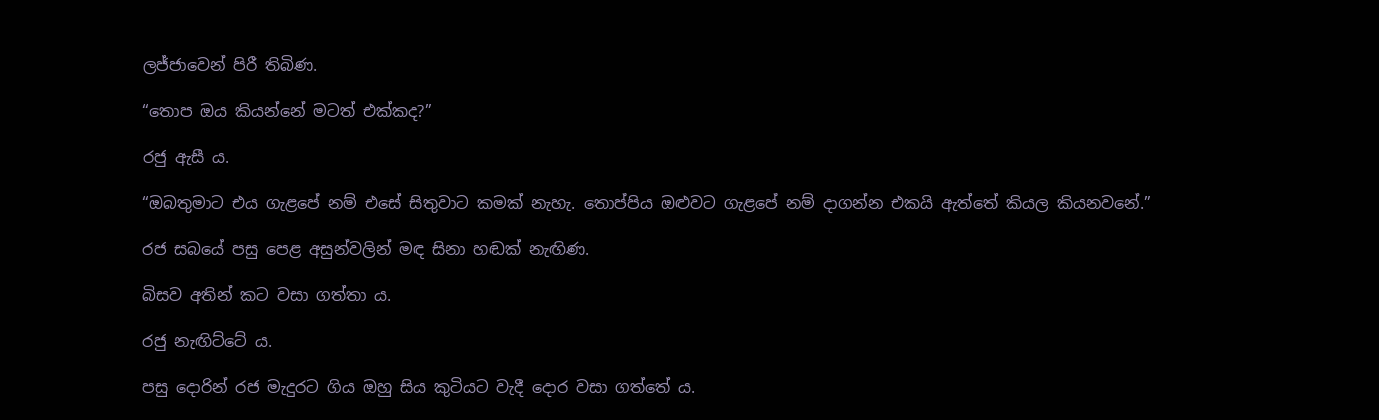ලජ්ජාවෙන් පිරී තිබිණ.

“තොප ඔය කියන්නේ මටත් එක්කද?”

රජු ඇසී ය.

“ඔබතුමාට එය ගැළපේ නම් එසේ සිතුවාට කමක් නැහැ. තොප්පිය ඔළුවට ගැළපේ නම් දාගන්න එකයි ඇත්තේ කියල කියනවනේ.”

රජ සබයේ පසු පෙළ අසුන්වලින් මඳ සිනා හඬක් නැඟිණ.

බිසව අතින් කට වසා ගත්තා ය.

රජු නැඟිට්ටේ ය.

පසු දොරින් රජ මැදුරට ගිය ඔහු සිය කුටියට වැදී දොර වසා ගත්තේ ය.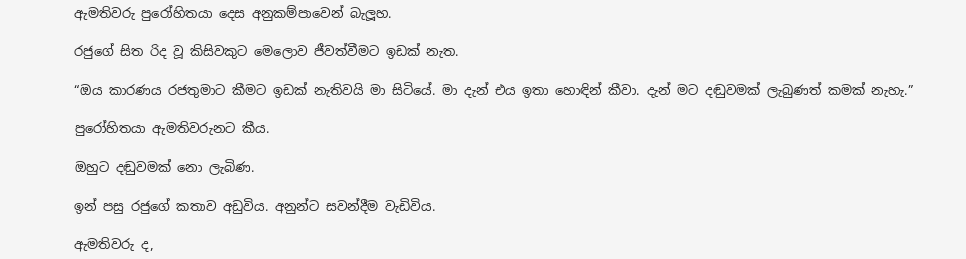ඇමතිවරු පුරෝහිතයා දෙස අනුකම්පාවෙන් බැලූහ.

රජුගේ සිත රිද වූ කිසිවකුට මෙලොව ජීවත්වීමට ඉඩක් නැත.

“ඔය කාරණය රජතුමාට කීමට ඉඩක් නැතිවයි මා සිටියේ. මා දැන් එය ඉතා හොඳින් කීවා. දැන් මට දඬුවමක් ලැබුණත් කමක් නැහැ.”

පුරෝහිතයා ඇමතිවරුනට කීය.

ඔහුට දඬුවමක් නො ලැබිණ.

ඉන් පසු රජුගේ කතාව අඩුවිය. අනුන්ට සවන්දීම වැඩිවිය.

ඇමතිවරු ද,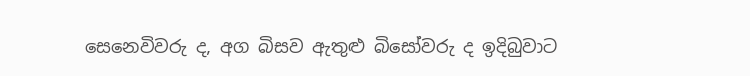සෙනෙවිවරු ද, අග බිසව ඇතුළු බිසෝවරු ද ඉදිබුවාට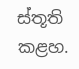ස්තූති කළහ.